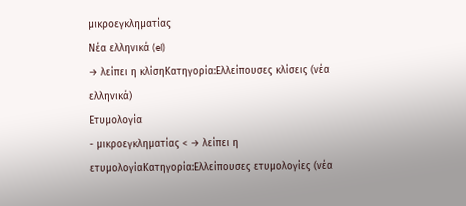μικροεγκληματίας
Νέα ελληνικά (el)
→ λείπει η κλίσηΚατηγορία:Ελλείπουσες κλίσεις (νέα ελληνικά)
Ετυμολογία
- μικροεγκληματίας < → λείπει η ετυμολογίαΚατηγορία:Ελλείπουσες ετυμολογίες (νέα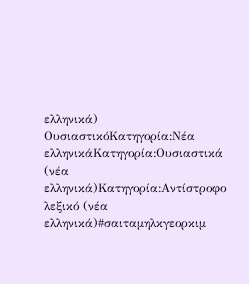ελληνικά)
ΟυσιαστικόΚατηγορία:Νέα ελληνικάΚατηγορία:Ουσιαστικά (νέα ελληνικά)Κατηγορία:Αντίστροφο λεξικό (νέα ελληνικά)#σαιταμηλκγεορκιμ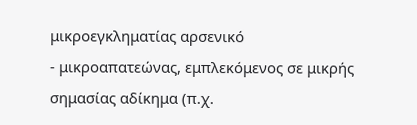μικροεγκληματίας αρσενικό
- μικροαπατεώνας, εμπλεκόμενος σε μικρής σημασίας αδίκημα (π.χ.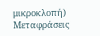μικροκλοπή)
Μεταφράσεις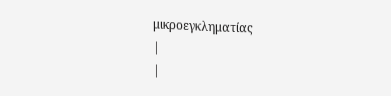μικροεγκληματίας
|
|